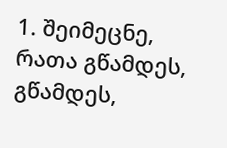1. შეიმეცნე, რათა გწამდეს, გწამდეს,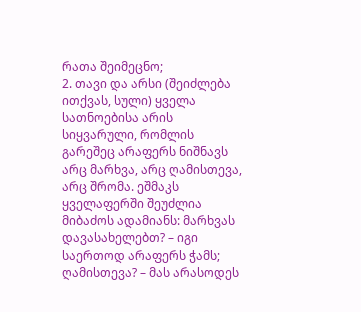რათა შეიმეცნო;
2. თავი და არსი (შეიძლება ითქვას, სული) ყველა სათნოებისა არის სიყვარული, რომლის გარეშეც არაფერს ნიშნავს არც მარხვა, არც ღამისთევა, არც შრომა. ეშმაკს ყველაფერში შეუძლია მიბაძოს ადამიანს: მარხვას დავასახელებთ? – იგი საერთოდ არაფერს ჭამს; ღამისთევა? – მას არასოდეს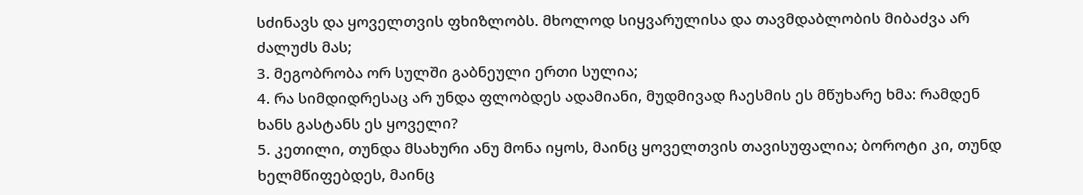სძინავს და ყოველთვის ფხიზლობს. მხოლოდ სიყვარულისა და თავმდაბლობის მიბაძვა არ ძალუძს მას;
3. მეგობრობა ორ სულში გაბნეული ერთი სულია;
4. რა სიმდიდრესაც არ უნდა ფლობდეს ადამიანი, მუდმივად ჩაესმის ეს მწუხარე ხმა: რამდენ ხანს გასტანს ეს ყოველი?
5. კეთილი, თუნდა მსახური ანუ მონა იყოს, მაინც ყოველთვის თავისუფალია; ბოროტი კი, თუნდ ხელმწიფებდეს, მაინც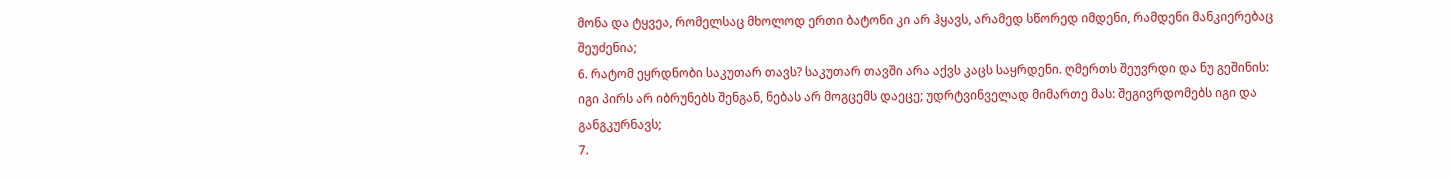მონა და ტყვეა, რომელსაც მხოლოდ ერთი ბატონი კი არ ჰყავს, არამედ სწორედ იმდენი, რამდენი მანკიერებაც შეუძენია;
6. რატომ ეყრდნობი საკუთარ თავს? საკუთარ თავში არა აქვს კაცს საყრდენი. ღმერთს შეუვრდი და ნუ გეშინის: იგი პირს არ იბრუნებს შენგან, ნებას არ მოგცემს დაეცე; უდრტვინველად მიმართე მას: შეგივრდომებს იგი და განგკურნავს;
7.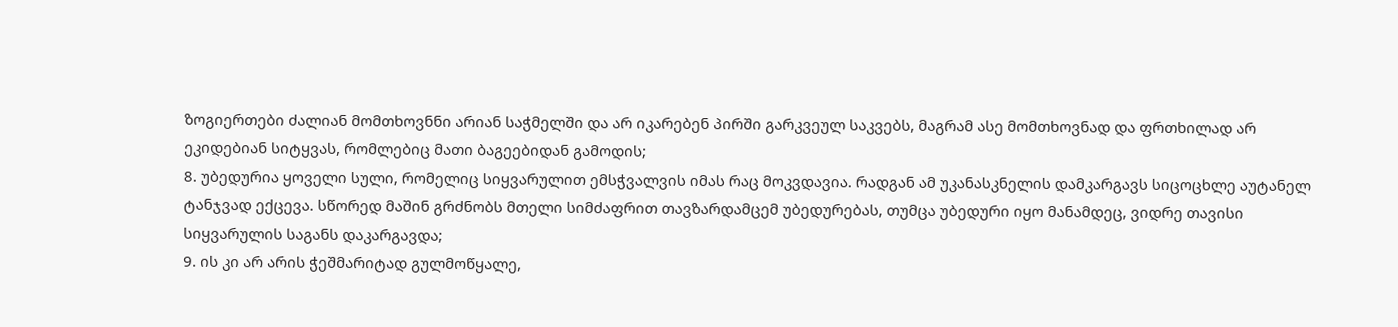ზოგიერთები ძალიან მომთხოვნნი არიან საჭმელში და არ იკარებენ პირში გარკვეულ საკვებს, მაგრამ ასე მომთხოვნად და ფრთხილად არ ეკიდებიან სიტყვას, რომლებიც მათი ბაგეებიდან გამოდის;
8. უბედურია ყოველი სული, რომელიც სიყვარულით ემსჭვალვის იმას რაც მოკვდავია. რადგან ამ უკანასკნელის დამკარგავს სიცოცხლე აუტანელ ტანჯვად ექცევა. სწორედ მაშინ გრძნობს მთელი სიმძაფრით თავზარდამცემ უბედურებას, თუმცა უბედური იყო მანამდეც, ვიდრე თავისი სიყვარულის საგანს დაკარგავდა;
9. ის კი არ არის ჭეშმარიტად გულმოწყალე,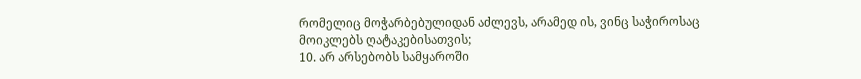რომელიც მოჭარბებულიდან აძლევს, არამედ ის, ვინც საჭიროსაც მოიკლებს ღატაკებისათვის;
10. არ არსებობს სამყაროში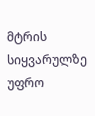მტრის სიყვარულზე უფრო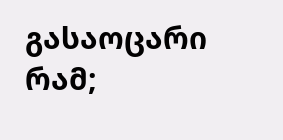გასაოცარი რამ;